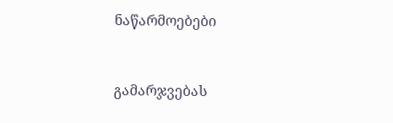ნაწარმოებები


გამარჯვებას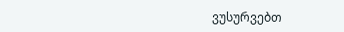ვუსურვებთ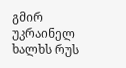გმირ უკრაინელ ხალხს რუს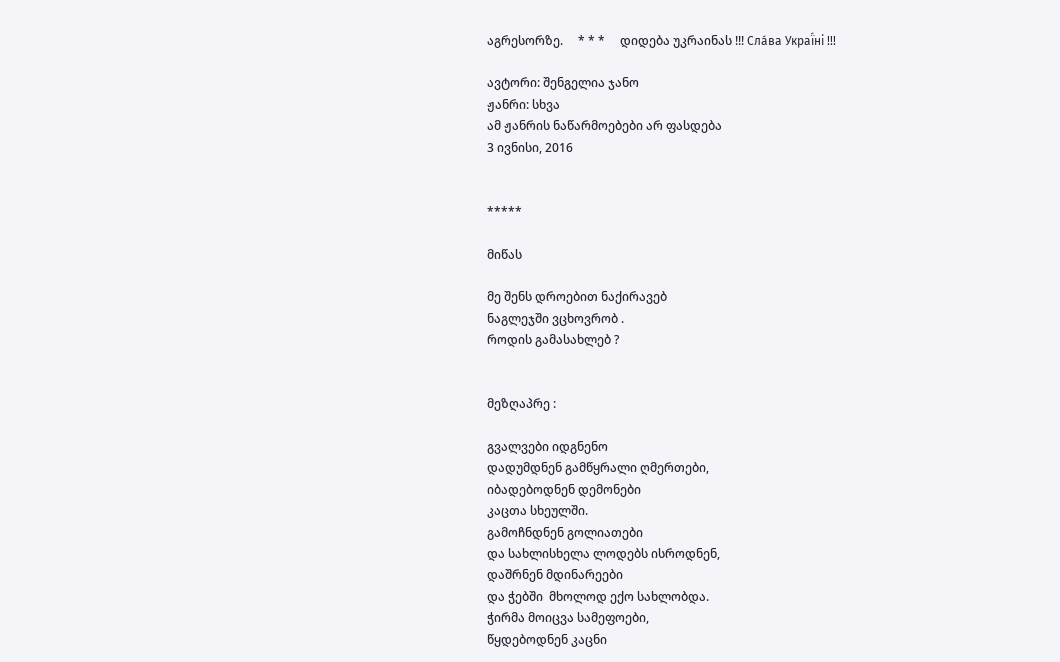აგრესორზე.     * * *     დიდება უკრაინას !!! Сла́ва Украї́ні !!!

ავტორი: შენგელია ჯანო
ჟანრი: სხვა
ამ ჟანრის ნაწარმოებები არ ფასდება
3 ივნისი, 2016


*****

მიწას

მე შენს დროებით ნაქირავებ
ნაგლეჯში ვცხოვრობ .
როდის გამასახლებ ?


მეზღაპრე :

გვალვები იდგნენო
დადუმდნენ გამწყრალი ღმერთები,
იბადებოდნენ დემონები
კაცთა სხეულში.
გამოჩნდნენ გოლიათები
და სახლისხელა ლოდებს ისროდნენ,
დაშრნენ მდინარეები
და ჭებში  მხოლოდ ექო სახლობდა.
ჭირმა მოიცვა სამეფოები,
წყდებოდნენ კაცნი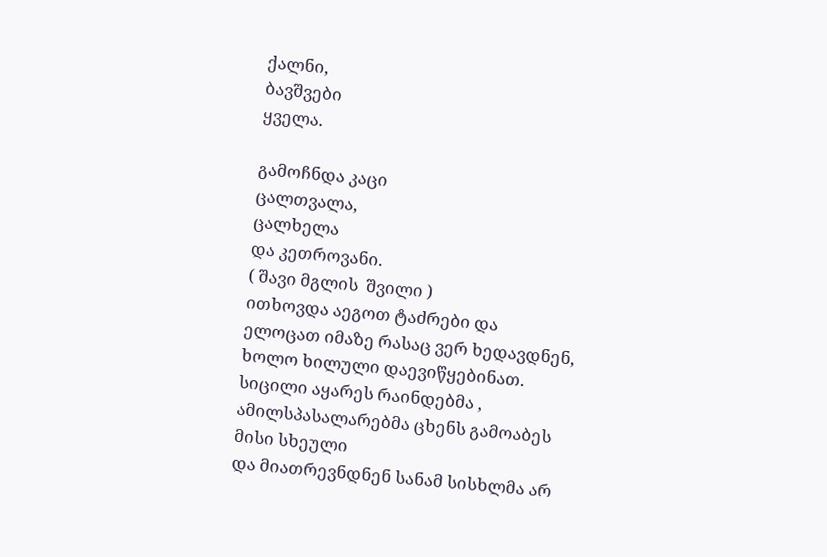ქალნი,
ბავშვები
ყველა.

გამოჩნდა კაცი
ცალთვალა,
ცალხელა
და კეთროვანი.
( შავი მგლის  შვილი )
ითხოვდა აეგოთ ტაძრები და
ელოცათ იმაზე რასაც ვერ ხედავდნენ,
ხოლო ხილული დაევიწყებინათ.
სიცილი აყარეს რაინდებმა ,
ამილსპასალარებმა ცხენს გამოაბეს მისი სხეული
და მიათრევნდნენ სანამ სისხლმა არ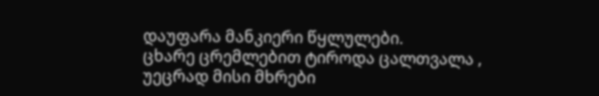დაუფარა მანკიერი წყლულები.
ცხარე ცრემლებით ტიროდა ცალთვალა ,
უეცრად მისი მხრები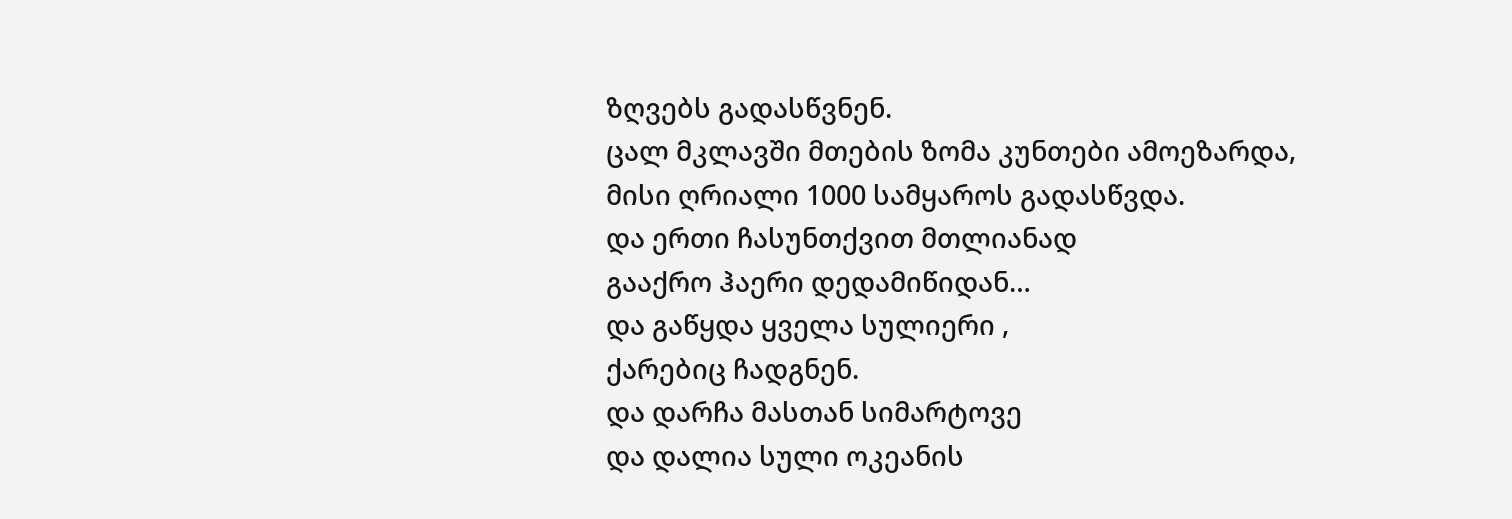ზღვებს გადასწვნენ.
ცალ მკლავში მთების ზომა კუნთები ამოეზარდა,
მისი ღრიალი 1000 სამყაროს გადასწვდა.
და ერთი ჩასუნთქვით მთლიანად
გააქრო ჰაერი დედამიწიდან…
და გაწყდა ყველა სულიერი ,
ქარებიც ჩადგნენ.
და დარჩა მასთან სიმარტოვე
და დალია სული ოკეანის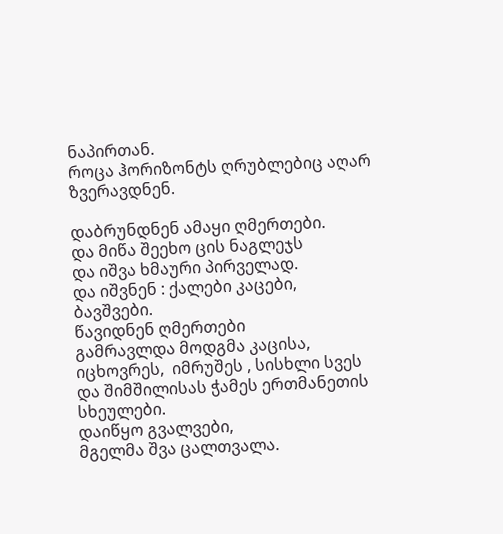ნაპირთან.
როცა ჰორიზონტს ღრუბლებიც აღარ ზვერავდნენ.

დაბრუნდნენ ამაყი ღმერთები.
და მიწა შეეხო ცის ნაგლეჯს
და იშვა ხმაური პირველად.
და იშვნენ : ქალები კაცები,  ბავშვები.
წავიდნენ ღმერთები
გამრავლდა მოდგმა კაცისა,
იცხოვრეს,  იმრუშეს , სისხლი სვეს
და შიმშილისას ჭამეს ერთმანეთის სხეულები.
დაიწყო გვალვები,
მგელმა შვა ცალთვალა.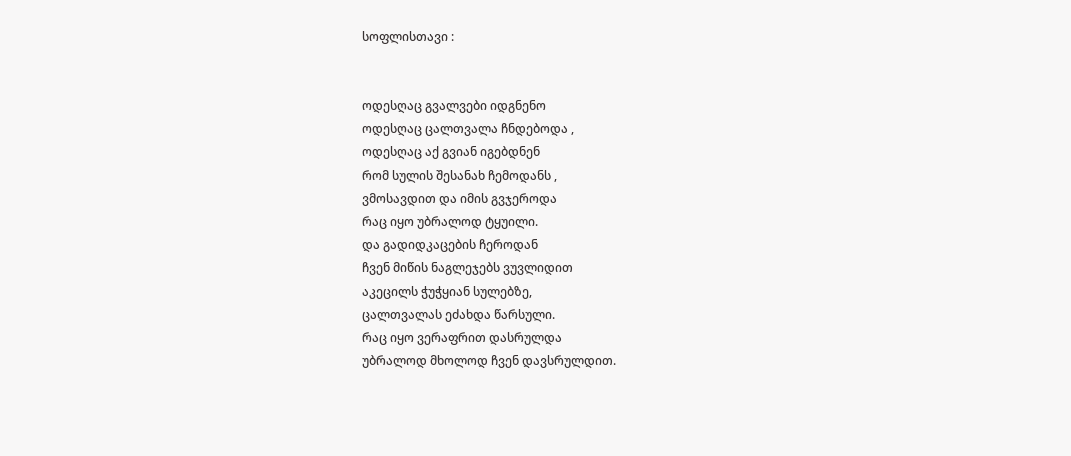სოფლისთავი :


ოდესღაც გვალვები იდგნენო
ოდესღაც ცალთვალა ჩნდებოდა ,
ოდესღაც აქ გვიან იგებდნენ
რომ სულის შესანახ ჩემოდანს ,
ვმოსავდით და იმის გვჯეროდა
რაც იყო უბრალოდ ტყუილი.
და გადიდკაცების ჩეროდან
ჩვენ მიწის ნაგლეჯებს ვუვლიდით
აკეცილს ჭუჭყიან სულებზე,
ცალთვალას ეძახდა წარსული.
რაც იყო ვერაფრით დასრულდა
უბრალოდ მხოლოდ ჩვენ დავსრულდით.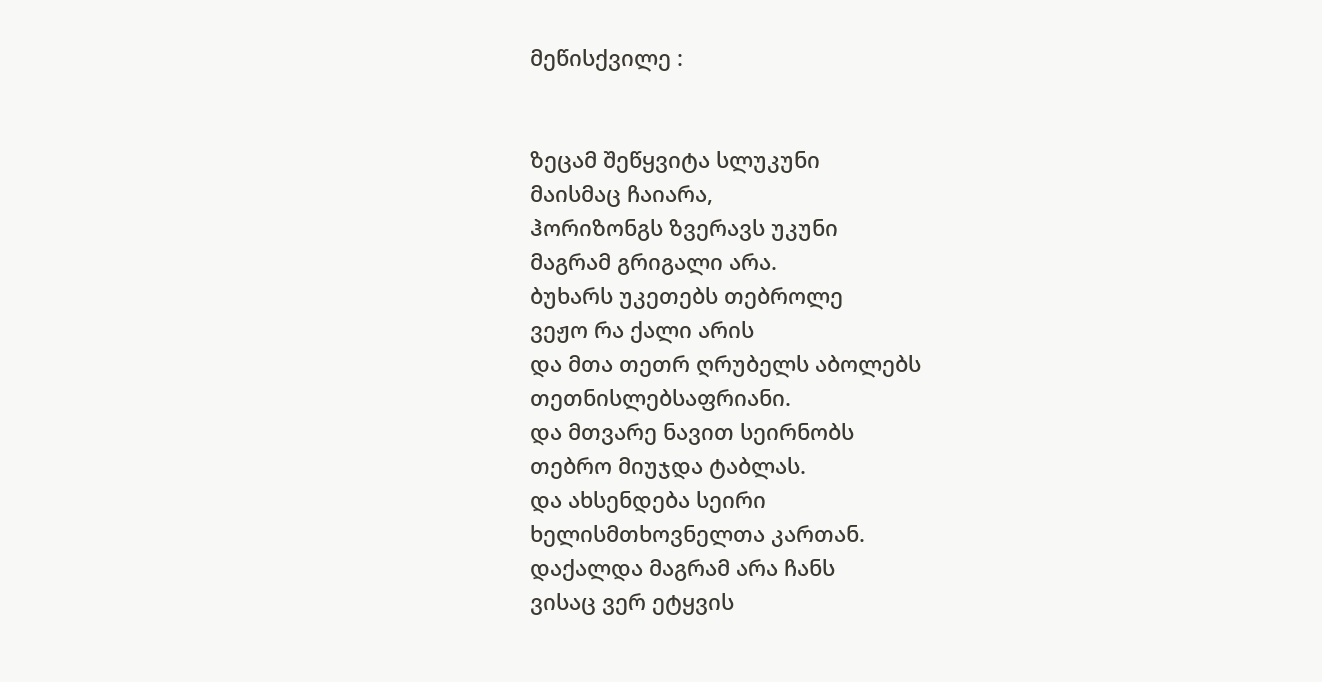მეწისქვილე :


ზეცამ შეწყვიტა სლუკუნი
მაისმაც ჩაიარა,
ჰორიზონგს ზვერავს უკუნი
მაგრამ გრიგალი არა.
ბუხარს უკეთებს თებროლე
ვეჟო რა ქალი არის
და მთა თეთრ ღრუბელს აბოლებს
თეთნისლებსაფრიანი.
და მთვარე ნავით სეირნობს
თებრო მიუჯდა ტაბლას.
და ახსენდება სეირი
ხელისმთხოვნელთა კართან.
დაქალდა მაგრამ არა ჩანს
ვისაც ვერ ეტყვის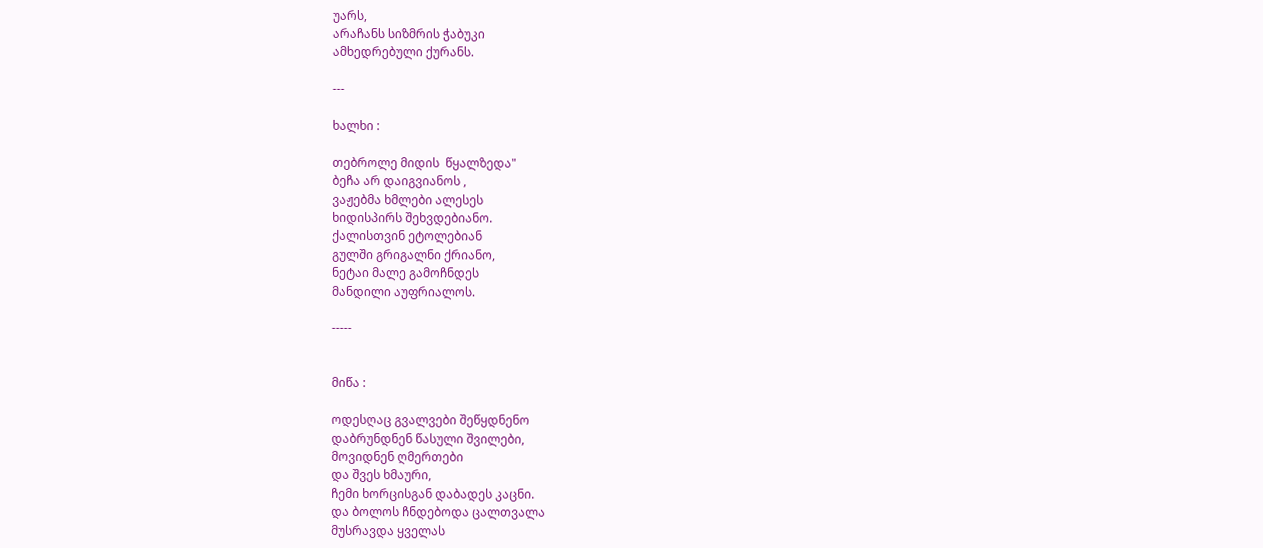უარს,
არაჩანს სიზმრის ჭაბუკი
ამხედრებული ქურანს.

---

ხალხი :

თებროლე მიდის  წყალზედა"
ბეჩა არ დაიგვიანოს ,
ვაჟებმა ხმლები ალესეს
ხიდისპირს შეხვდებიანო.
ქალისთვინ ეტოლებიან
გულში გრიგალნი ქრიანო,
ნეტაი მალე გამოჩნდეს
მანდილი აუფრიალოს.

-----


მიწა :

ოდესღაც გვალვები შეწყდნენო
დაბრუნდნენ წასული შვილები,
მოვიდნენ ღმერთები
და შვეს ხმაური,
ჩემი ხორცისგან დაბადეს კაცნი.
და ბოლოს ჩნდებოდა ცალთვალა
მუსრავდა ყველას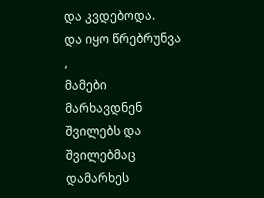და კვდებოდა.
და იყო წრებრუნვა ,
მამები მარხავდნენ შვილებს და
შვილებმაც დამარხეს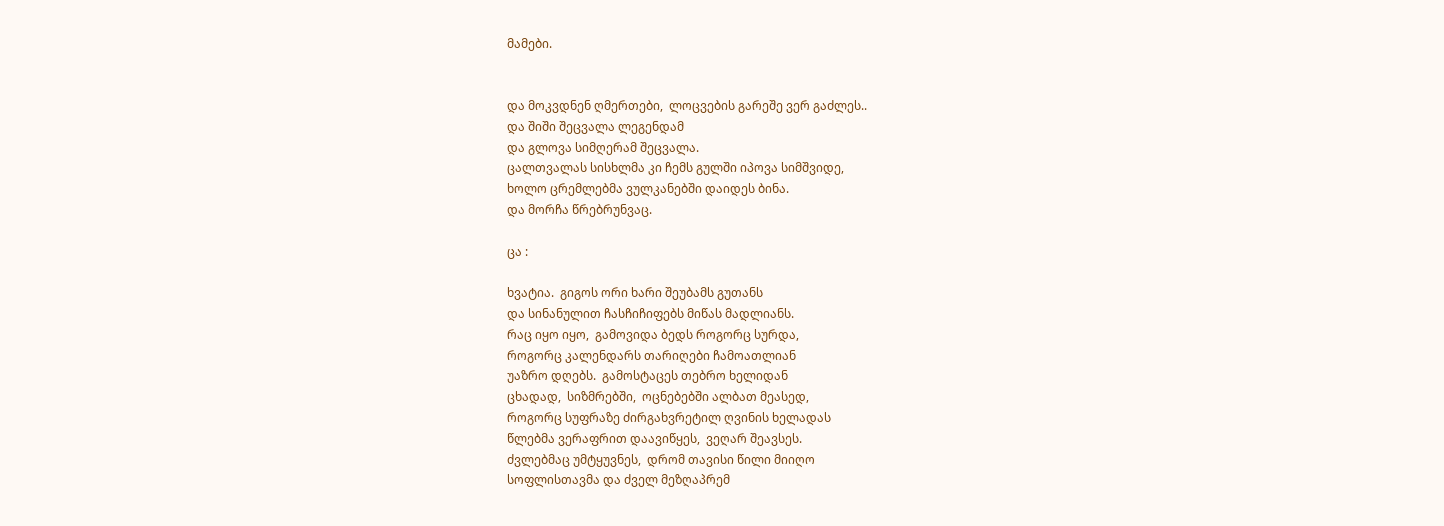მამები.


და მოკვდნენ ღმერთები,  ლოცვების გარეშე ვერ გაძლეს..
და შიში შეცვალა ლეგენდამ
და გლოვა სიმღერამ შეცვალა.
ცალთვალას სისხლმა კი ჩემს გულში იპოვა სიმშვიდე,
ხოლო ცრემლებმა ვულკანებში დაიდეს ბინა.
და მორჩა წრებრუნვაც.

ცა :

ხვატია.  გიგოს ორი ხარი შეუბამს გუთანს
და სინანულით ჩასჩიჩიფებს მიწას მადლიანს.
რაც იყო იყო,  გამოვიდა ბედს როგორც სურდა,
როგორც კალენდარს თარიღები ჩამოათლიან
უაზრო დღებს.  გამოსტაცეს თებრო ხელიდან
ცხადად,  სიზმრებში,  ოცნებებში ალბათ მეასედ,
როგორც სუფრაზე ძირგახვრეტილ ღვინის ხელადას
წლებმა ვერაფრით დაავიწყეს,  ვეღარ შეავსეს.
ძვლებმაც უმტყუვნეს,  დრომ თავისი წილი მიიღო
სოფლისთავმა და ძველ მეზღაპრემ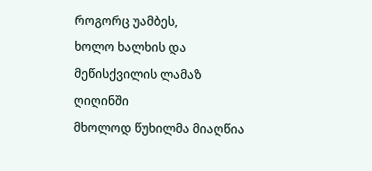როგორც უამბეს,
ხოლო ხალხის და მეწისქვილის ლამაზ ღიღინში
მხოლოდ წუხილმა მიაღწია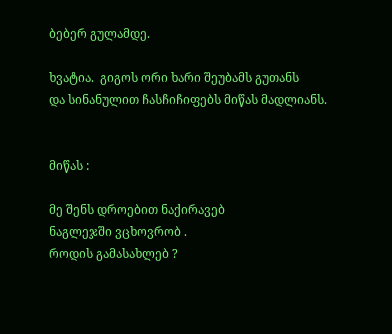ბებერ გულამდე.

ხვატია.  გიგოს ორი ხარი შეუბამს გუთანს
და სინანულით ჩასჩიჩიფებს მიწას მადლიანს.


მიწას :

მე შენს დროებით ნაქირავებ
ნაგლეჯში ვცხოვრობ .
როდის გამასახლებ ?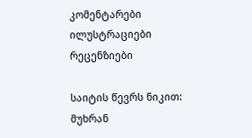კომენტარები ილუსტრაციები რეცენზიები

საიტის წევრს ნიკით:  მუხრან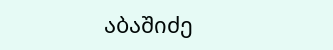აბაშიძე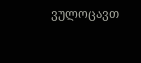ვულოცავთ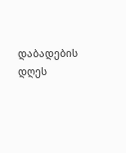დაბადების დღეს